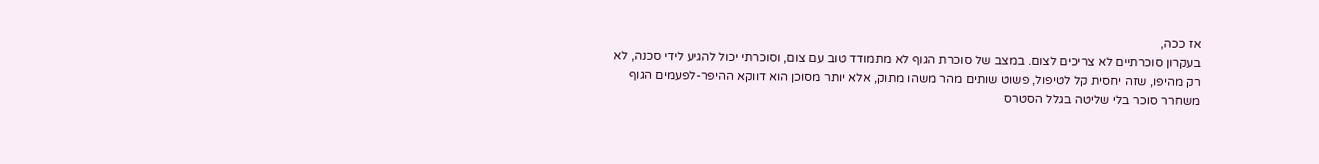אז ככה,
בעקרון סוכרתיים לא צריכים לצום. במצב של סוכרת הגוף לא מתמודד טוב עם צום, וסוכרתי יכול להגיע לידי סכנה, לא רק מהיפו, שזה יחסית קל לטיפול, פשוט שותים מהר משהו מתוק, אלא יותר מסוכן הוא דווקא ההיפר-לפעמים הגוף משחרר סוכר בלי שליטה בגלל הסטרס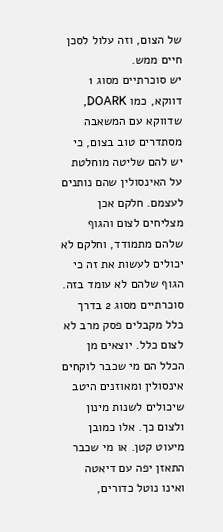של הצום, וזה עלול לסכן חיים ממש.
יש סוכרתיים מסוג 1 דווקא, כמו DOARK, שדווקא עם המשאבה מסתדרים טוב בצום, כי יש להם שליטה מוחלטת על האינסולין שהם נותנים לעצמם. חלקם אכן מצליחים לצום והגוף שלהם מתמודד, וחלקם לא יכולים לעשות את זה כי הגוף שלהם לא עומד בזה.
סוכרתיים מסוג 2 בדרך כלל מקבלים פסק מרב לא לצום כלל. יוצאים מן הכלל הם מי שכבר לוקחים אינסולין ומאוזנים היטב שיכולים לשנות מינון ולצום כך. אלו כמובן מיעוט קטן. או מי שכבר התאזן יפה עם דיאטה ואינו נוטל כדורים,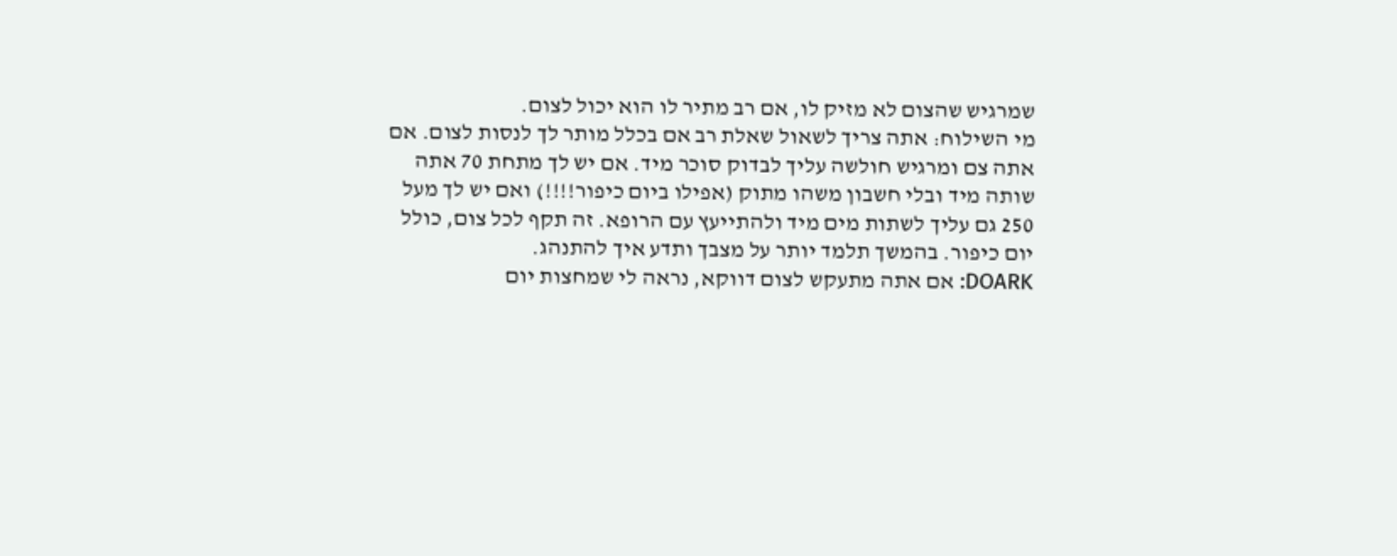שמרגיש שהצום לא מזיק לו, אם רב מתיר לו הוא יכול לצום.
מי השילוח: אתה צריך לשאול שאלת רב אם בכלל מותר לך לנסות לצום. אם אתה צם ומרגיש חולשה עליך לבדוק סוכר מיד. אם יש לך מתחת 70 אתה שותה מיד ובלי חשבון משהו מתוק (אפילו ביום כיפור!!!!) ואם יש לך מעל 250 גם עליך לשתות מים מיד ולהתייעץ עם הרופא. זה תקף לכל צום, כולל יום כיפור. בהמשך תלמד יותר על מצבך ותדע איך להתנהג.
DOARK: אם אתה מתעקש לצום דווקא, נראה לי שמחצות יום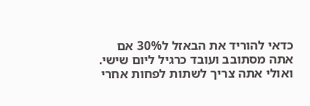כדאי להוריד את הבאזל ל30% אם אתה מסתובב ועובד כרגיל ליום שישי. ואולי אתה צריך לשתות לפחות אחרי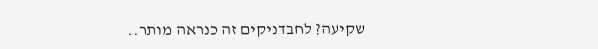שקיעה? לחבדניקים זה כנראה מותר..